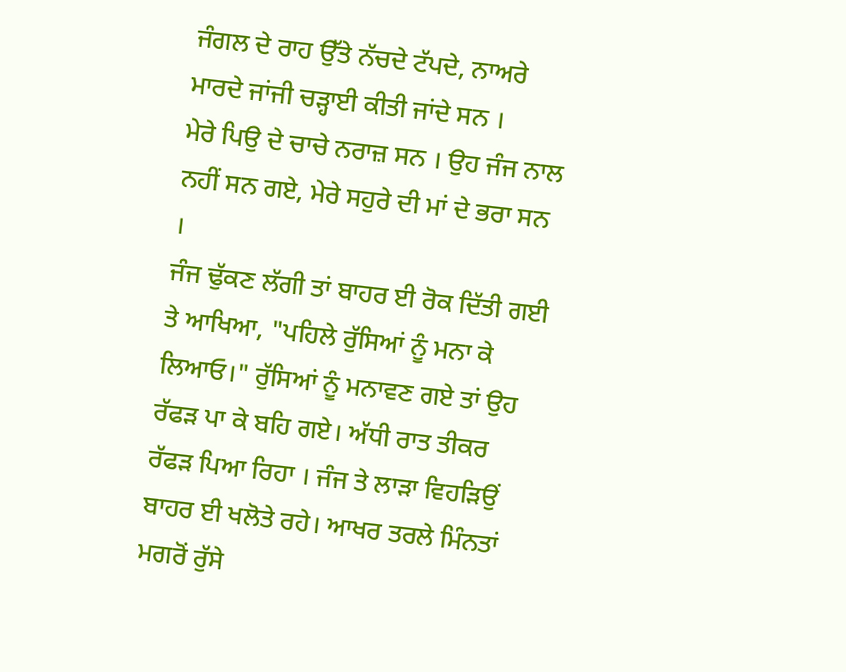ਜੰਗਲ ਦੇ ਰਾਹ ਉੱਤੇ ਨੱਚਦੇ ਟੱਪਦੇ, ਨਾਅਰੇ ਮਾਰਦੇ ਜਾਂਜੀ ਚੜ੍ਹਾਈ ਕੀਤੀ ਜਾਂਦੇ ਸਨ ।
ਮੇਰੇ ਪਿਉ ਦੇ ਚਾਚੇ ਨਰਾਜ਼ ਸਨ । ਉਹ ਜੰਜ ਨਾਲ ਨਹੀਂ ਸਨ ਗਏ, ਮੇਰੇ ਸਹੁਰੇ ਦੀ ਮਾਂ ਦੇ ਭਰਾ ਸਨ ।
ਜੰਜ ਢੁੱਕਣ ਲੱਗੀ ਤਾਂ ਬਾਹਰ ਈ ਰੋਕ ਦਿੱਤੀ ਗਈ ਤੇ ਆਖਿਆ, "ਪਹਿਲੇ ਰੁੱਸਿਆਂ ਨੂੰ ਮਨਾ ਕੇ ਲਿਆਓ।" ਰੁੱਸਿਆਂ ਨੂੰ ਮਨਾਵਣ ਗਏ ਤਾਂ ਉਹ ਰੱਫੜ ਪਾ ਕੇ ਬਹਿ ਗਏ। ਅੱਧੀ ਰਾਤ ਤੀਕਰ ਰੱਫੜ ਪਿਆ ਰਿਹਾ । ਜੰਜ ਤੇ ਲਾੜਾ ਵਿਹੜਿਉਂ ਬਾਹਰ ਈ ਖਲੋਤੇ ਰਹੇ। ਆਖਰ ਤਰਲੇ ਮਿੰਨਤਾਂ ਮਗਰੋਂ ਰੁੱਸੇ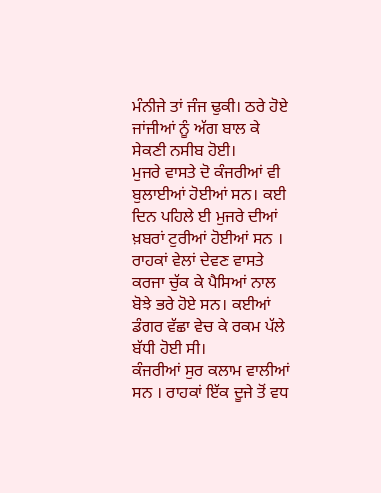ਮੰਨੀਜੇ ਤਾਂ ਜੰਜ ਢੁਕੀ। ਠਰੇ ਹੋਏ ਜਾਂਜੀਆਂ ਨੂੰ ਅੱਗ ਬਾਲ ਕੇ ਸੇਕਣੀ ਨਸੀਬ ਹੋਈ।
ਮੁਜਰੇ ਵਾਸਤੇ ਦੋ ਕੰਜਰੀਆਂ ਵੀ ਬੁਲਾਈਆਂ ਹੋਈਆਂ ਸਨ। ਕਈ ਦਿਨ ਪਹਿਲੇ ਈ ਮੁਜਰੇ ਦੀਆਂ ਖ਼ਬਰਾਂ ਟੁਰੀਆਂ ਹੋਈਆਂ ਸਨ । ਰਾਹਕਾਂ ਵੇਲਾਂ ਦੇਵਣ ਵਾਸਤੇ ਕਰਜਾ ਚੁੱਕ ਕੇ ਪੈਸਿਆਂ ਨਾਲ ਬੋਝੇ ਭਰੇ ਹੋਏ ਸਨ। ਕਈਆਂ ਡੰਗਰ ਵੱਛਾ ਵੇਚ ਕੇ ਰਕਮ ਪੱਲੇ ਬੱਧੀ ਹੋਈ ਸੀ।
ਕੰਜਰੀਆਂ ਸੁਰ ਕਲਾਮ ਵਾਲੀਆਂ ਸਨ । ਰਾਹਕਾਂ ਇੱਕ ਦੂਜੇ ਤੋਂ ਵਧ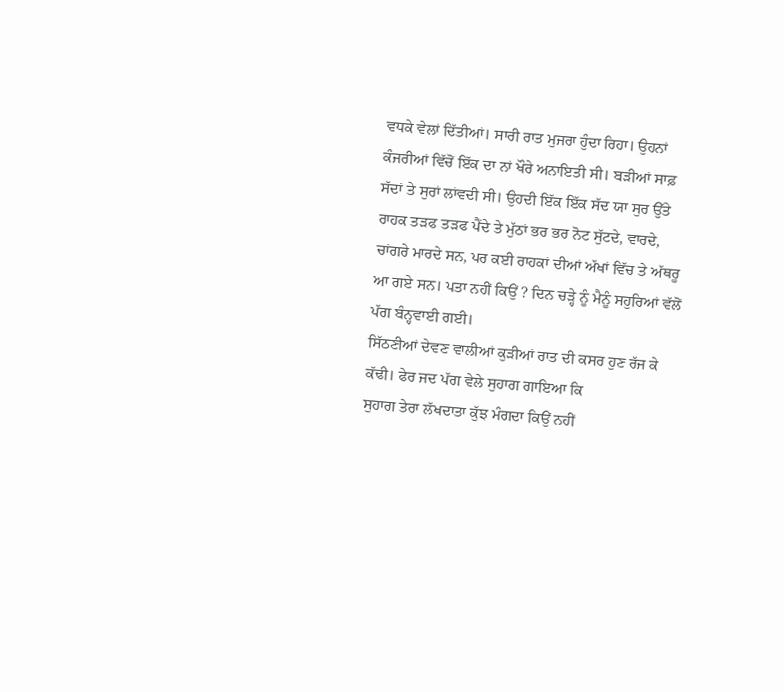ਵਧਕੇ ਵੇਲਾਂ ਦਿੱਤੀਆਂ। ਸਾਰੀ ਰਾਤ ਮੁਜਰਾ ਹੁੰਦਾ ਰਿਹਾ। ਉਹਨਾਂ ਕੰਜਰੀਆਂ ਵਿੱਚੋਂ ਇੱਕ ਦਾ ਨਾਂ ਖੌਰੇ ਅਨਾਇਤੀ ਸੀ। ਬੜੀਆਂ ਸਾਫ਼ ਸੱਦਾਂ ਤੇ ਸੁਰਾਂ ਲਾਂਵਦੀ ਸੀ। ਉਹਦੀ ਇੱਕ ਇੱਕ ਸੱਦ ਯਾ ਸੁਰ ਉੱਤੇ ਰਾਹਕ ਤੜਫ ਤੜਫ ਪੈਂਦੇ ਤੇ ਮੁੱਠਾਂ ਭਰ ਭਰ ਨੋਟ ਸੁੱਟਦੇ, ਵਾਰਦੇ, ਚਾਂਗਰੇ ਮਾਰਦੇ ਸਨ, ਪਰ ਕਈ ਰਾਹਕਾਂ ਦੀਆਂ ਅੱਖਾਂ ਵਿੱਚ ਤੇ ਅੱਥਰੂ ਆ ਗਏ ਸਨ। ਪਤਾ ਨਹੀਂ ਕਿਉਂ ? ਦਿਨ ਚੜ੍ਹੇ ਨੂੰ ਮੈਨੂੰ ਸਹੁਰਿਆਂ ਵੱਲੋਂ ਪੱਗ ਬੰਨ੍ਹਵਾਈ ਗਈ।
ਸਿੱਠਣੀਆਂ ਦੇਵਣ ਵਾਲੀਆਂ ਕੁੜੀਆਂ ਰਾਤ ਦੀ ਕਸਰ ਹੁਣ ਰੱਜ ਕੇ ਕੱਢੀ। ਫੇਰ ਜਦ ਪੱਗ ਵੇਲੇ ਸੁਹਾਗ ਗਾਇਆ ਕਿ
ਸੁਹਾਗ ਤੇਰਾ ਲੱਖਦਾਤਾ ਕੁੱਝ ਮੰਗਦਾ ਕਿਉਂ ਨਹੀਂ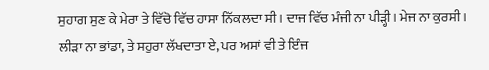ਸੁਹਾਗ ਸੁਣ ਕੇ ਮੇਰਾ ਤੇ ਵਿੱਚੋ ਵਿੱਚ ਹਾਸਾ ਨਿੱਕਲਦਾ ਸੀ। ਦਾਜ ਵਿੱਚ ਮੰਜੀ ਨਾ ਪੀੜ੍ਹੀ। ਮੇਜ ਨਾ ਕੁਰਸੀ । ਲੀੜਾ ਨਾ ਭਾਂਡਾ, ਤੇ ਸਹੁਰਾ ਲੱਖਦਾਤਾ ਏ, ਪਰ ਅਸਾਂ ਵੀ ਤੇ ਇੰਜ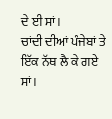ਦੇ ਈ ਸਾਂ।
ਚਾਂਦੀ ਦੀਆਂ ਪੰਜੇਬਾਂ ਤੇ ਇੱਕ ਨੱਥ ਲੈ ਕੇ ਗਏ ਸਾਂ।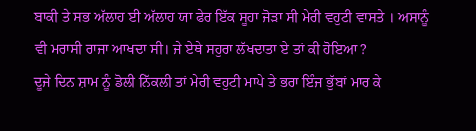ਬਾਕੀ ਤੇ ਸਭ ਅੱਲਾਹ ਈ ਅੱਲਾਹ ਯਾ ਫੇਰ ਇੱਕ ਸੂਹਾ ਜੋੜਾ ਸੀ ਮੇਰੀ ਵਹੁਟੀ ਵਾਸਤੇ । ਅਸਾਨੂੰ ਵੀ ਮਰਾਸੀ ਰਾਜਾ ਆਖਦਾ ਸੀ। ਜੇ ਏਥੇ ਸਹੁਰਾ ਲੱਖਦਾਤਾ ਏ ਤਾਂ ਕੀ ਹੋਇਆ ?
ਦੂਜੇ ਦਿਨ ਸ਼ਾਮ ਨੂੰ ਡੋਲੀ ਨਿੱਕਲੀ ਤਾਂ ਮੇਰੀ ਵਹੁਟੀ ਮਾਪੇ ਤੇ ਭਰਾ ਇੰਜ ਭੁੱਬਾਂ ਮਾਰ ਕੇ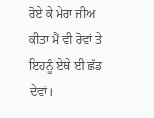ਰੋਏ ਕੇ ਮੇਰਾ ਜੀਅ ਕੀਤਾ ਮੈਂ ਵੀ ਰੋਵਾਂ ਤੇ ਇਹਨੂੰ ਏਥੇ ਈ ਛੱਡ ਦੇਵਾਂ।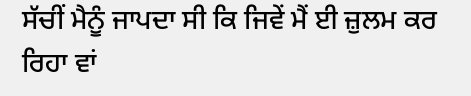ਸੱਚੀਂ ਮੈਨੂੰ ਜਾਪਦਾ ਸੀ ਕਿ ਜਿਵੇਂ ਮੈਂ ਈ ਜ਼ੁਲਮ ਕਰ ਰਿਹਾ ਵਾਂ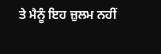ਤੇ ਮੈਨੂੰ ਇਹ ਜ਼ੁਲਮ ਨਹੀਂ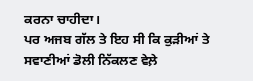ਕਰਨਾ ਚਾਹੀਦਾ।
ਪਰ ਅਜਬ ਗੱਲ ਤੇ ਇਹ ਸੀ ਕਿ ਕੁੜੀਆਂ ਤੇ ਸਵਾਣੀਆਂ ਡੋਲੀ ਨਿੱਕਲਣ ਵੇਲ਼ੇ